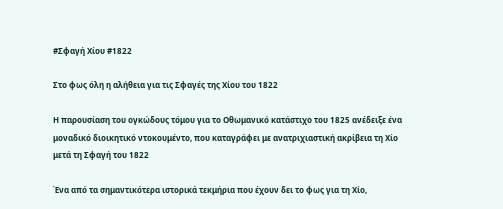#Σφαγή Χίου #1822

Στο φως όλη η αλήθεια για τις Σφαγές της Χίου του 1822

Η παρουσίαση του ογκώδους τόμου για το Οθωμανικό κατάστιχο του 1825 ανέδειξε ένα μοναδικό διοικητικό ντοκουμέντο, που καταγράφει με ανατριχιαστική ακρίβεια τη Χίο μετά τη Σφαγή του 1822

Ένα από τα σημαντικότερα ιστορικά τεκμήρια που έχουν δει το φως για τη Χίο,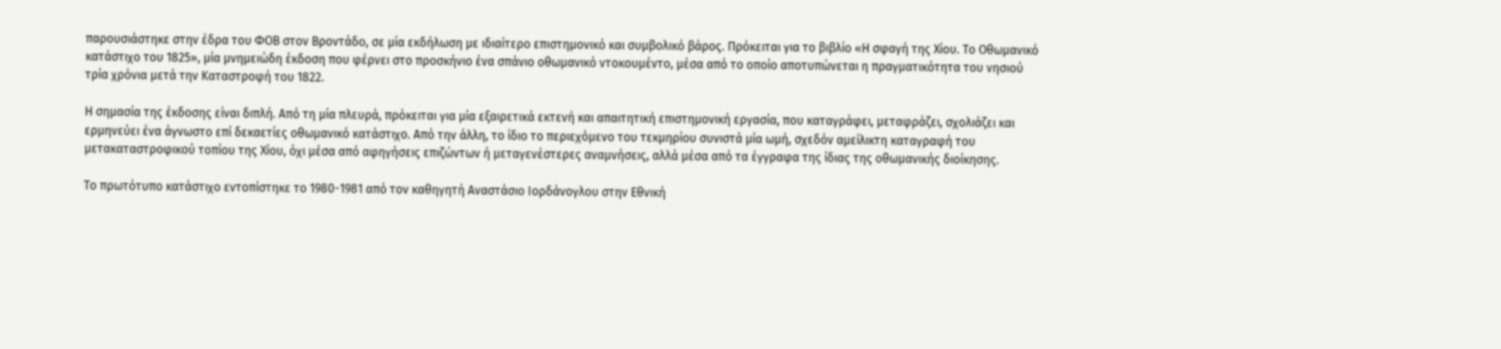παρουσιάστηκε στην έδρα του ΦΟΒ στον Βροντάδο, σε μία εκδήλωση με ιδιαίτερο επιστημονικό και συμβολικό βάρος. Πρόκειται για το βιβλίο «Η σφαγή της Χίου. Το Οθωμανικό κατάστιχο του 1825», μία μνημειώδη έκδοση που φέρνει στο προσκήνιο ένα σπάνιο οθωμανικό ντοκουμέντο, μέσα από το οποίο αποτυπώνεται η πραγματικότητα του νησιού τρία χρόνια μετά την Καταστροφή του 1822.

Η σημασία της έκδοσης είναι διπλή. Από τη μία πλευρά, πρόκειται για μία εξαιρετικά εκτενή και απαιτητική επιστημονική εργασία, που καταγράφει, μεταφράζει, σχολιάζει και ερμηνεύει ένα άγνωστο επί δεκαετίες οθωμανικό κατάστιχο. Από την άλλη, το ίδιο το περιεχόμενο του τεκμηρίου συνιστά μία ωμή, σχεδόν αμείλικτη καταγραφή του μετακαταστροφικού τοπίου της Χίου, όχι μέσα από αφηγήσεις επιζώντων ή μεταγενέστερες αναμνήσεις, αλλά μέσα από τα έγγραφα της ίδιας της οθωμανικής διοίκησης.

Το πρωτότυπο κατάστιχο εντοπίστηκε το 1980-1981 από τον καθηγητή Αναστάσιο Ιορδάνογλου στην Εθνική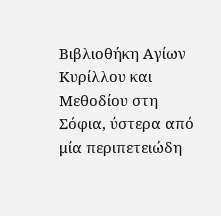Βιβλιοθήκη Αγίων Κυρίλλου και Μεθοδίου στη Σόφια, ύστερα από μία περιπετειώδη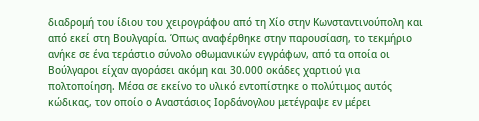διαδρομή του ίδιου του χειρογράφου από τη Χίο στην Κωνσταντινούπολη και από εκεί στη Βουλγαρία. Όπως αναφέρθηκε στην παρουσίαση, το τεκμήριο ανήκε σε ένα τεράστιο σύνολο οθωμανικών εγγράφων, από τα οποία οι Βούλγαροι είχαν αγοράσει ακόμη και 30.000 οκάδες χαρτιού για πολτοποίηση. Μέσα σε εκείνο το υλικό εντοπίστηκε ο πολύτιμος αυτός κώδικας, τον οποίο ο Αναστάσιος Ιορδάνογλου μετέγραψε εν μέρει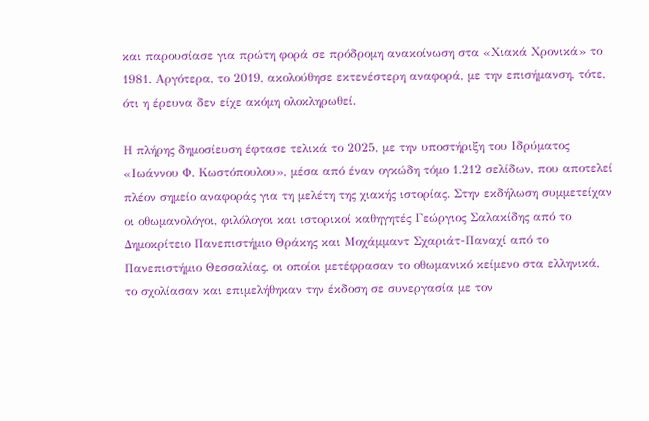και παρουσίασε για πρώτη φορά σε πρόδρομη ανακοίνωση στα «Χιακά Χρονικά» το 1981. Αργότερα, το 2019, ακολούθησε εκτενέστερη αναφορά, με την επισήμανση, τότε, ότι η έρευνα δεν είχε ακόμη ολοκληρωθεί.

Η πλήρης δημοσίευση έφτασε τελικά το 2025, με την υποστήριξη του Ιδρύματος «Ιωάννου Φ. Κωστόπουλου», μέσα από έναν ογκώδη τόμο 1.212 σελίδων, που αποτελεί πλέον σημείο αναφοράς για τη μελέτη της χιακής ιστορίας. Στην εκδήλωση συμμετείχαν οι οθωμανολόγοι, φιλόλογοι και ιστορικοί καθηγητές Γεώργιος Σαλακίδης από το Δημοκρίτειο Πανεπιστήμιο Θράκης και Μοχάμμαντ Σχαριάτ-Παναχί από το Πανεπιστήμιο Θεσσαλίας, οι οποίοι μετέφρασαν το οθωμανικό κείμενο στα ελληνικά, το σχολίασαν και επιμελήθηκαν την έκδοση σε συνεργασία με τον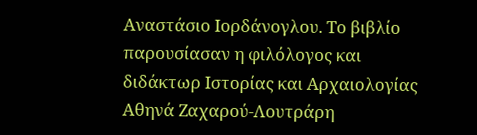Αναστάσιο Ιορδάνογλου. Το βιβλίο παρουσίασαν η φιλόλογος και διδάκτωρ Ιστορίας και Αρχαιολογίας Αθηνά Ζαχαρού-Λουτράρη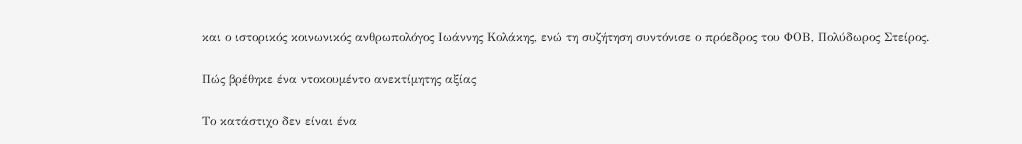και ο ιστορικός κοινωνικός ανθρωπολόγος Ιωάννης Κολάκης, ενώ τη συζήτηση συντόνισε ο πρόεδρος του ΦΟΒ, Πολύδωρος Στείρος.

Πώς βρέθηκε ένα ντοκουμέντο ανεκτίμητης αξίας

Το κατάστιχο δεν είναι ένα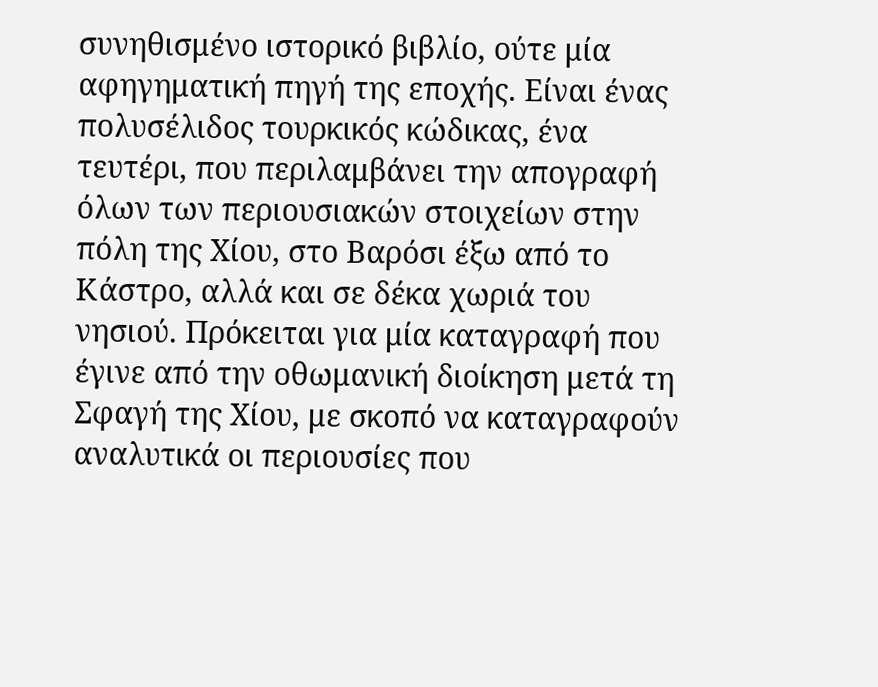συνηθισμένο ιστορικό βιβλίο, ούτε μία αφηγηματική πηγή της εποχής. Είναι ένας πολυσέλιδος τουρκικός κώδικας, ένα τευτέρι, που περιλαμβάνει την απογραφή όλων των περιουσιακών στοιχείων στην πόλη της Χίου, στο Βαρόσι έξω από το Κάστρο, αλλά και σε δέκα χωριά του νησιού. Πρόκειται για μία καταγραφή που έγινε από την οθωμανική διοίκηση μετά τη Σφαγή της Χίου, με σκοπό να καταγραφούν αναλυτικά οι περιουσίες που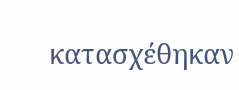κατασχέθηκαν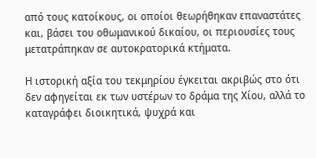από τους κατοίκους, οι οποίοι θεωρήθηκαν επαναστάτες και, βάσει του οθωμανικού δικαίου, οι περιουσίες τους μετατράπηκαν σε αυτοκρατορικά κτήματα.

Η ιστορική αξία του τεκμηρίου έγκειται ακριβώς στο ότι δεν αφηγείται εκ των υστέρων το δράμα της Χίου, αλλά το καταγράφει διοικητικά, ψυχρά και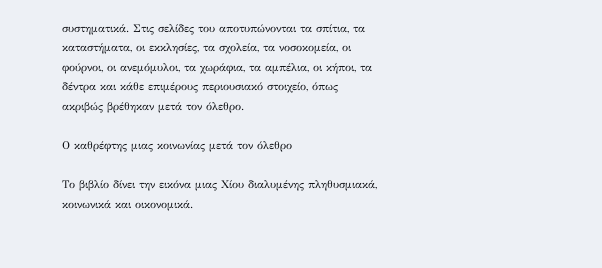συστηματικά. Στις σελίδες του αποτυπώνονται τα σπίτια, τα καταστήματα, οι εκκλησίες, τα σχολεία, τα νοσοκομεία, οι φούρνοι, οι ανεμόμυλοι, τα χωράφια, τα αμπέλια, οι κήποι, τα δέντρα και κάθε επιμέρους περιουσιακό στοιχείο, όπως ακριβώς βρέθηκαν μετά τον όλεθρο.

Ο καθρέφτης μιας κοινωνίας μετά τον όλεθρο

Το βιβλίο δίνει την εικόνα μιας Χίου διαλυμένης πληθυσμιακά, κοινωνικά και οικονομικά.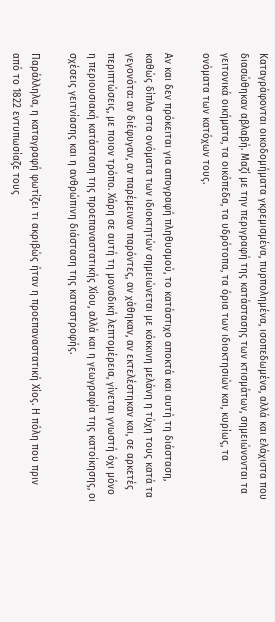Καταγράφονται οικοδομήματα γκρεμισμένα, πυρπολημένα, ισοπεδωμένα, αλλά και ελάχιστα που διασώθηκαν αβλαβή. Μαζί με την περιγραφή της κατάστασης των κτισμάτων, σημειώνονται τα γειτονικά οικήματα, τα οικόπεδα, τα υδρότοπα, τα όρια των ιδιοκτησιών και, κυρίως, τα ονόματα των κατόχων τους.

Αν και δεν πρόκειται για απογραφή πληθυσμού, το κατάστιχο αποκτά και αυτή τη διάσταση, καθώς δίπλα στα ονόματα των ιδιοκτητών σημειώνεται με κόκκινη μελάνη η τύχη τους κατά τα γεγονότα: αν διέφυγαν, αν παρέμειναν παρόντες, αν χάθηκαν, αν εκτελέστηκαν και, σε αρκετές περιπτώσεις, με ποιον τρόπο. Χάρη σε αυτή τη μοναδική λεπτομέρεια, γίνεται γνωστή όχι μόνο η περιουσιακή κατάσταση της προεπαναστατικής Χίου, αλλά και η γεωγραφία της κατοίκησης, οι σχέσεις γειτνίασης και η ανθρώπινη διάσταση της καταστροφής.

Παράλληλα, η καταγραφή φωτίζει τι ακριβώς ήταν η προεπαναστατική Χίος. Η πόλη που πριν από το 1822 εντυπωσίαζε τους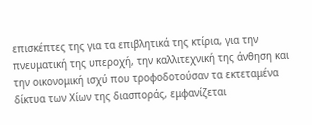επισκέπτες της για τα επιβλητικά της κτίρια, για την πνευματική της υπεροχή, την καλλιτεχνική της άνθηση και την οικονομική ισχύ που τροφοδοτούσαν τα εκτεταμένα δίκτυα των Χίων της διασποράς, εμφανίζεται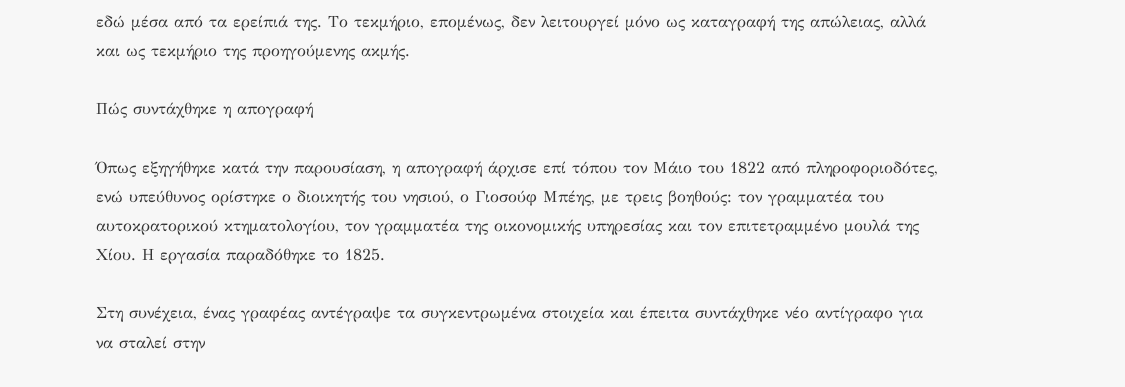εδώ μέσα από τα ερείπιά της. Το τεκμήριο, επομένως, δεν λειτουργεί μόνο ως καταγραφή της απώλειας, αλλά και ως τεκμήριο της προηγούμενης ακμής.

Πώς συντάχθηκε η απογραφή

Όπως εξηγήθηκε κατά την παρουσίαση, η απογραφή άρχισε επί τόπου τον Μάιο του 1822 από πληροφοριοδότες, ενώ υπεύθυνος ορίστηκε ο διοικητής του νησιού, ο Γιοσούφ Μπέης, με τρεις βοηθούς: τον γραμματέα του αυτοκρατορικού κτηματολογίου, τον γραμματέα της οικονομικής υπηρεσίας και τον επιτετραμμένο μουλά της Χίου. Η εργασία παραδόθηκε το 1825.

Στη συνέχεια, ένας γραφέας αντέγραψε τα συγκεντρωμένα στοιχεία και έπειτα συντάχθηκε νέο αντίγραφο για να σταλεί στην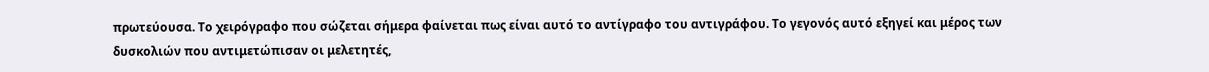πρωτεύουσα. Το χειρόγραφο που σώζεται σήμερα φαίνεται πως είναι αυτό το αντίγραφο του αντιγράφου. Το γεγονός αυτό εξηγεί και μέρος των δυσκολιών που αντιμετώπισαν οι μελετητές,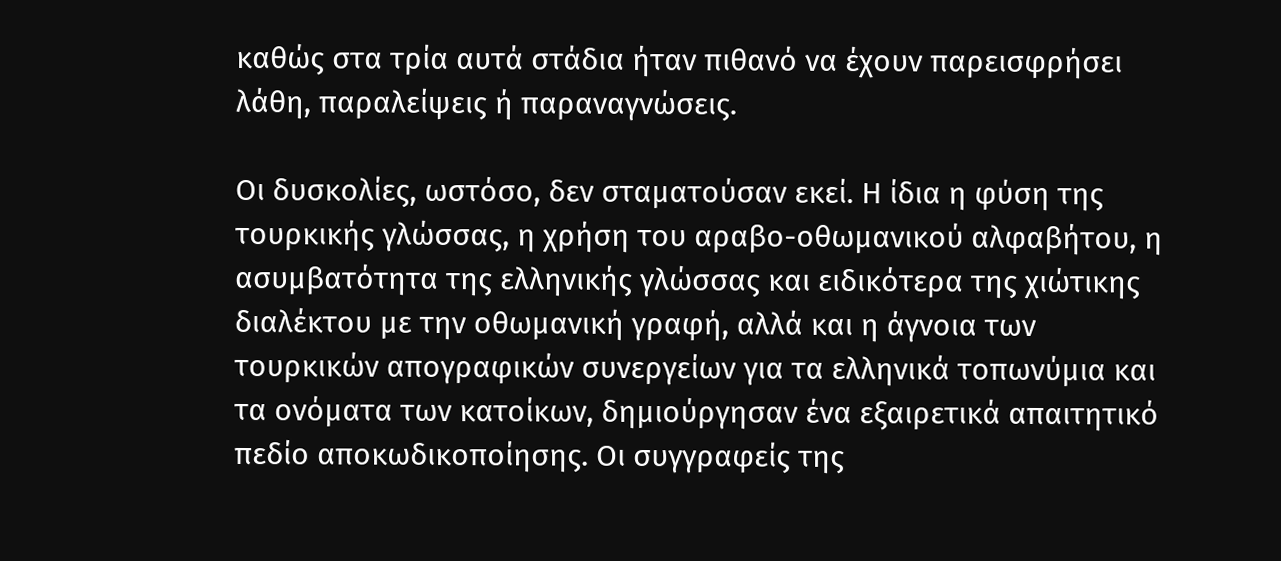καθώς στα τρία αυτά στάδια ήταν πιθανό να έχουν παρεισφρήσει λάθη, παραλείψεις ή παραναγνώσεις.

Οι δυσκολίες, ωστόσο, δεν σταματούσαν εκεί. Η ίδια η φύση της τουρκικής γλώσσας, η χρήση του αραβο-οθωμανικού αλφαβήτου, η ασυμβατότητα της ελληνικής γλώσσας και ειδικότερα της χιώτικης διαλέκτου με την οθωμανική γραφή, αλλά και η άγνοια των τουρκικών απογραφικών συνεργείων για τα ελληνικά τοπωνύμια και τα ονόματα των κατοίκων, δημιούργησαν ένα εξαιρετικά απαιτητικό πεδίο αποκωδικοποίησης. Οι συγγραφείς της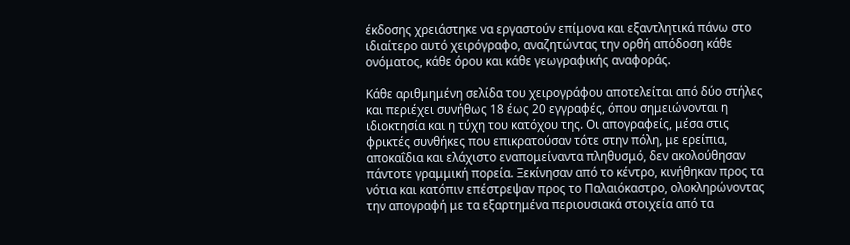έκδοσης χρειάστηκε να εργαστούν επίμονα και εξαντλητικά πάνω στο ιδιαίτερο αυτό χειρόγραφο, αναζητώντας την ορθή απόδοση κάθε ονόματος, κάθε όρου και κάθε γεωγραφικής αναφοράς.

Κάθε αριθμημένη σελίδα του χειρογράφου αποτελείται από δύο στήλες και περιέχει συνήθως 18 έως 20 εγγραφές, όπου σημειώνονται η ιδιοκτησία και η τύχη του κατόχου της. Οι απογραφείς, μέσα στις φρικτές συνθήκες που επικρατούσαν τότε στην πόλη, με ερείπια, αποκαΐδια και ελάχιστο εναπομείναντα πληθυσμό, δεν ακολούθησαν πάντοτε γραμμική πορεία. Ξεκίνησαν από το κέντρο, κινήθηκαν προς τα νότια και κατόπιν επέστρεψαν προς το Παλαιόκαστρο, ολοκληρώνοντας την απογραφή με τα εξαρτημένα περιουσιακά στοιχεία από τα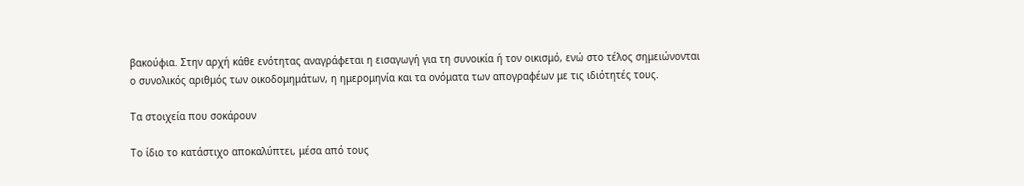βακούφια. Στην αρχή κάθε ενότητας αναγράφεται η εισαγωγή για τη συνοικία ή τον οικισμό, ενώ στο τέλος σημειώνονται ο συνολικός αριθμός των οικοδομημάτων, η ημερομηνία και τα ονόματα των απογραφέων με τις ιδιότητές τους.

Τα στοιχεία που σοκάρουν

Το ίδιο το κατάστιχο αποκαλύπτει, μέσα από τους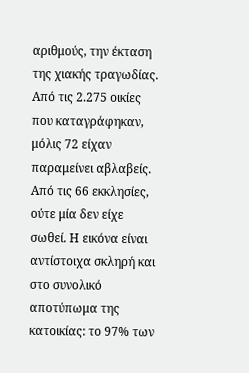αριθμούς, την έκταση της χιακής τραγωδίας. Από τις 2.275 οικίες που καταγράφηκαν, μόλις 72 είχαν παραμείνει αβλαβείς. Από τις 66 εκκλησίες, ούτε μία δεν είχε σωθεί. Η εικόνα είναι αντίστοιχα σκληρή και στο συνολικό αποτύπωμα της κατοικίας: το 97% των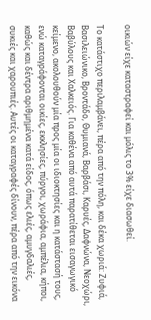οικιών είχε καταστραφεί και μόλις το 3% είχε διασωθεί.

Το κατάστιχο περιλαμβάνει, πέρα από την πόλη, και δέκα χωριά: Ζυφιά, Βασιλειώνικο, Βροντάδο, Θυμιανά, Βαρβάσι, Καρυές, Δαφνώνα, Νεοχώρι, Βαβύλους και Χαλκειός. Για καθένα από αυτά παρατίθεται εισαγωγικό κείμενο, ακολουθούν μία προς μία οι ιδιοκτησίες και η κατάστασή τους, ενώ καταγράφονται οικίες, εκκλησίες, πύργοι, χωράφια, αμπέλια, κήποι, καθώς και δέντρα αριθμημένα κατά είδος, όπως ελιές, αμυγδαλιές, συκιές και χαρουπιές. Αυτές οι καταγραφές δίνουν, πέρα από την εικόνα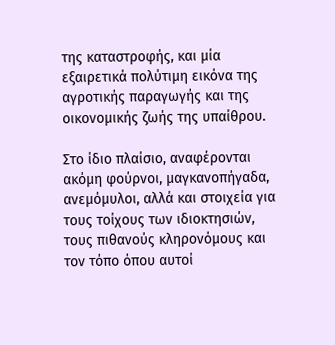της καταστροφής, και μία εξαιρετικά πολύτιμη εικόνα της αγροτικής παραγωγής και της οικονομικής ζωής της υπαίθρου.

Στο ίδιο πλαίσιο, αναφέρονται ακόμη φούρνοι, μαγκανοπήγαδα, ανεμόμυλοι, αλλά και στοιχεία για τους τοίχους των ιδιοκτησιών, τους πιθανούς κληρονόμους και τον τόπο όπου αυτοί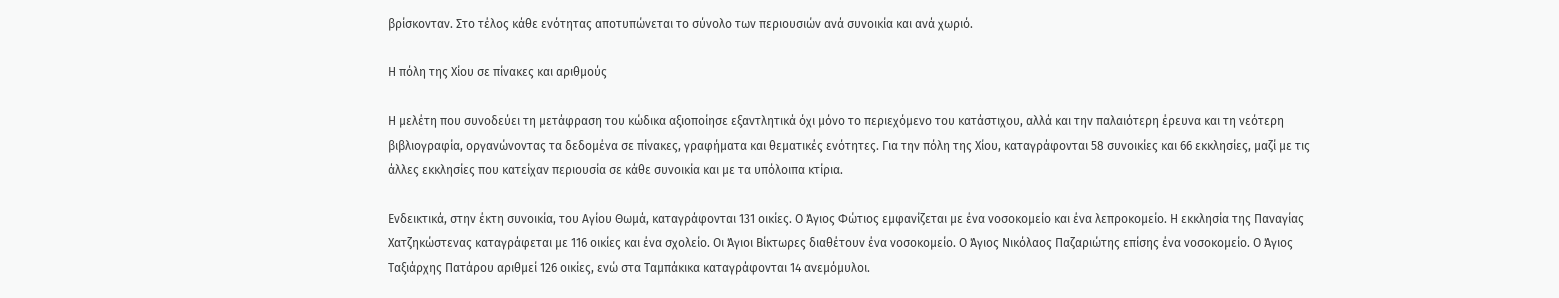βρίσκονταν. Στο τέλος κάθε ενότητας αποτυπώνεται το σύνολο των περιουσιών ανά συνοικία και ανά χωριό.

Η πόλη της Χίου σε πίνακες και αριθμούς

Η μελέτη που συνοδεύει τη μετάφραση του κώδικα αξιοποίησε εξαντλητικά όχι μόνο το περιεχόμενο του κατάστιχου, αλλά και την παλαιότερη έρευνα και τη νεότερη βιβλιογραφία, οργανώνοντας τα δεδομένα σε πίνακες, γραφήματα και θεματικές ενότητες. Για την πόλη της Χίου, καταγράφονται 58 συνοικίες και 66 εκκλησίες, μαζί με τις άλλες εκκλησίες που κατείχαν περιουσία σε κάθε συνοικία και με τα υπόλοιπα κτίρια.

Ενδεικτικά, στην έκτη συνοικία, του Αγίου Θωμά, καταγράφονται 131 οικίες. Ο Άγιος Φώτιος εμφανίζεται με ένα νοσοκομείο και ένα λεπροκομείο. Η εκκλησία της Παναγίας Χατζηκώστενας καταγράφεται με 116 οικίες και ένα σχολείο. Οι Άγιοι Βίκτωρες διαθέτουν ένα νοσοκομείο. Ο Άγιος Νικόλαος Παζαριώτης επίσης ένα νοσοκομείο. Ο Άγιος Ταξιάρχης Πατάρου αριθμεί 126 οικίες, ενώ στα Ταμπάκικα καταγράφονται 14 ανεμόμυλοι.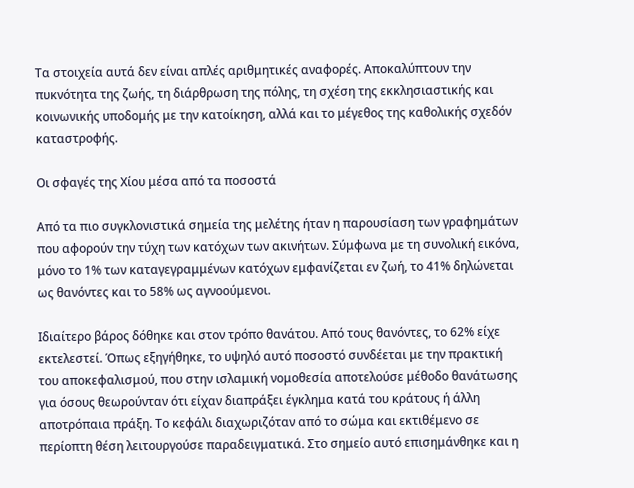Τα στοιχεία αυτά δεν είναι απλές αριθμητικές αναφορές. Αποκαλύπτουν την πυκνότητα της ζωής, τη διάρθρωση της πόλης, τη σχέση της εκκλησιαστικής και κοινωνικής υποδομής με την κατοίκηση, αλλά και το μέγεθος της καθολικής σχεδόν καταστροφής.

Οι σφαγές της Χίου μέσα από τα ποσοστά

Από τα πιο συγκλονιστικά σημεία της μελέτης ήταν η παρουσίαση των γραφημάτων που αφορούν την τύχη των κατόχων των ακινήτων. Σύμφωνα με τη συνολική εικόνα, μόνο το 1% των καταγεγραμμένων κατόχων εμφανίζεται εν ζωή, το 41% δηλώνεται ως θανόντες και το 58% ως αγνοούμενοι.

Ιδιαίτερο βάρος δόθηκε και στον τρόπο θανάτου. Από τους θανόντες, το 62% είχε εκτελεστεί. Όπως εξηγήθηκε, το υψηλό αυτό ποσοστό συνδέεται με την πρακτική του αποκεφαλισμού, που στην ισλαμική νομοθεσία αποτελούσε μέθοδο θανάτωσης για όσους θεωρούνταν ότι είχαν διαπράξει έγκλημα κατά του κράτους ή άλλη αποτρόπαια πράξη. Το κεφάλι διαχωριζόταν από το σώμα και εκτιθέμενο σε περίοπτη θέση λειτουργούσε παραδειγματικά. Στο σημείο αυτό επισημάνθηκε και η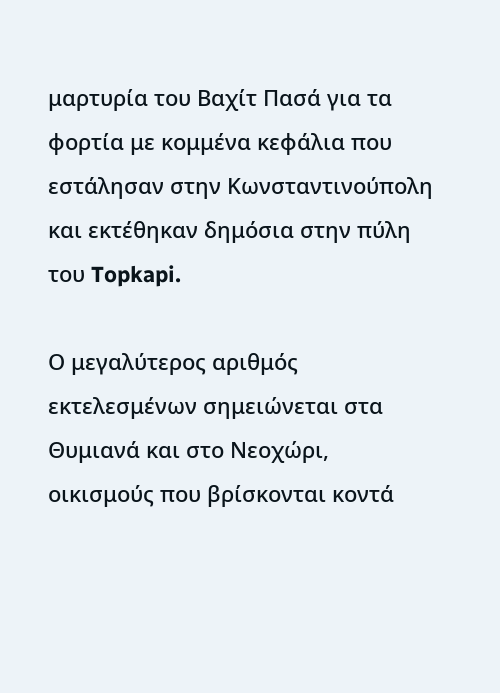μαρτυρία του Βαχίτ Πασά για τα φορτία με κομμένα κεφάλια που εστάλησαν στην Κωνσταντινούπολη και εκτέθηκαν δημόσια στην πύλη του Topkapi.

Ο μεγαλύτερος αριθμός εκτελεσμένων σημειώνεται στα Θυμιανά και στο Νεοχώρι, οικισμούς που βρίσκονται κοντά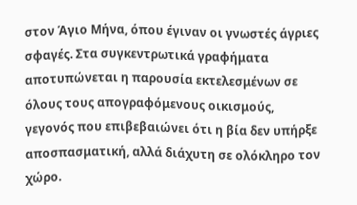στον Άγιο Μήνα, όπου έγιναν οι γνωστές άγριες σφαγές. Στα συγκεντρωτικά γραφήματα αποτυπώνεται η παρουσία εκτελεσμένων σε όλους τους απογραφόμενους οικισμούς, γεγονός που επιβεβαιώνει ότι η βία δεν υπήρξε αποσπασματική, αλλά διάχυτη σε ολόκληρο τον χώρο.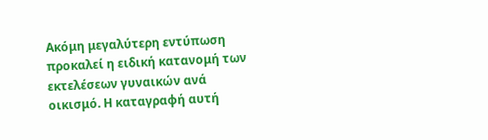Ακόμη μεγαλύτερη εντύπωση προκαλεί η ειδική κατανομή των εκτελέσεων γυναικών ανά οικισμό. Η καταγραφή αυτή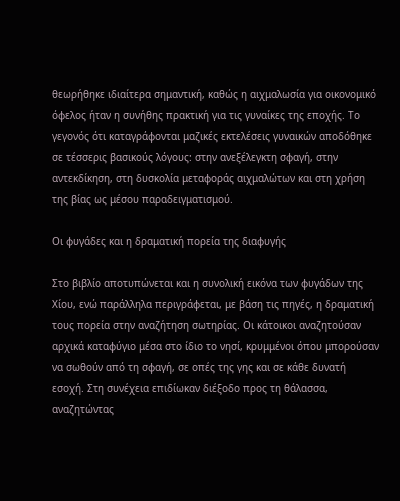θεωρήθηκε ιδιαίτερα σημαντική, καθώς η αιχμαλωσία για οικονομικό όφελος ήταν η συνήθης πρακτική για τις γυναίκες της εποχής. Το γεγονός ότι καταγράφονται μαζικές εκτελέσεις γυναικών αποδόθηκε σε τέσσερις βασικούς λόγους: στην ανεξέλεγκτη σφαγή, στην αντεκδίκηση, στη δυσκολία μεταφοράς αιχμαλώτων και στη χρήση της βίας ως μέσου παραδειγματισμού.

Οι φυγάδες και η δραματική πορεία της διαφυγής

Στο βιβλίο αποτυπώνεται και η συνολική εικόνα των φυγάδων της Χίου, ενώ παράλληλα περιγράφεται, με βάση τις πηγές, η δραματική τους πορεία στην αναζήτηση σωτηρίας. Οι κάτοικοι αναζητούσαν αρχικά καταφύγιο μέσα στο ίδιο το νησί, κρυμμένοι όπου μπορούσαν να σωθούν από τη σφαγή, σε οπές της γης και σε κάθε δυνατή εσοχή. Στη συνέχεια επιδίωκαν διέξοδο προς τη θάλασσα, αναζητώντας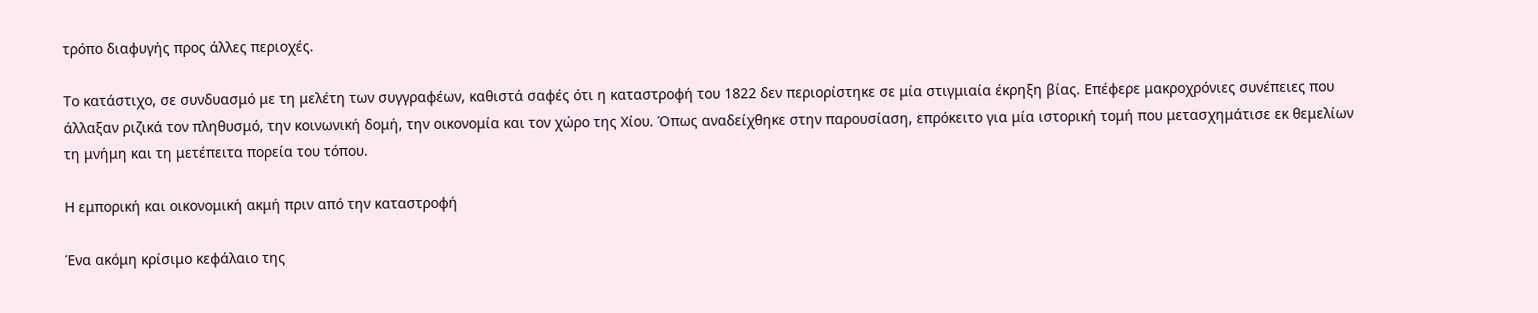τρόπο διαφυγής προς άλλες περιοχές.

Το κατάστιχο, σε συνδυασμό με τη μελέτη των συγγραφέων, καθιστά σαφές ότι η καταστροφή του 1822 δεν περιορίστηκε σε μία στιγμιαία έκρηξη βίας. Επέφερε μακροχρόνιες συνέπειες που άλλαξαν ριζικά τον πληθυσμό, την κοινωνική δομή, την οικονομία και τον χώρο της Χίου. Όπως αναδείχθηκε στην παρουσίαση, επρόκειτο για μία ιστορική τομή που μετασχημάτισε εκ θεμελίων τη μνήμη και τη μετέπειτα πορεία του τόπου.

Η εμπορική και οικονομική ακμή πριν από την καταστροφή

Ένα ακόμη κρίσιμο κεφάλαιο της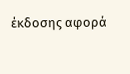έκδοσης αφορά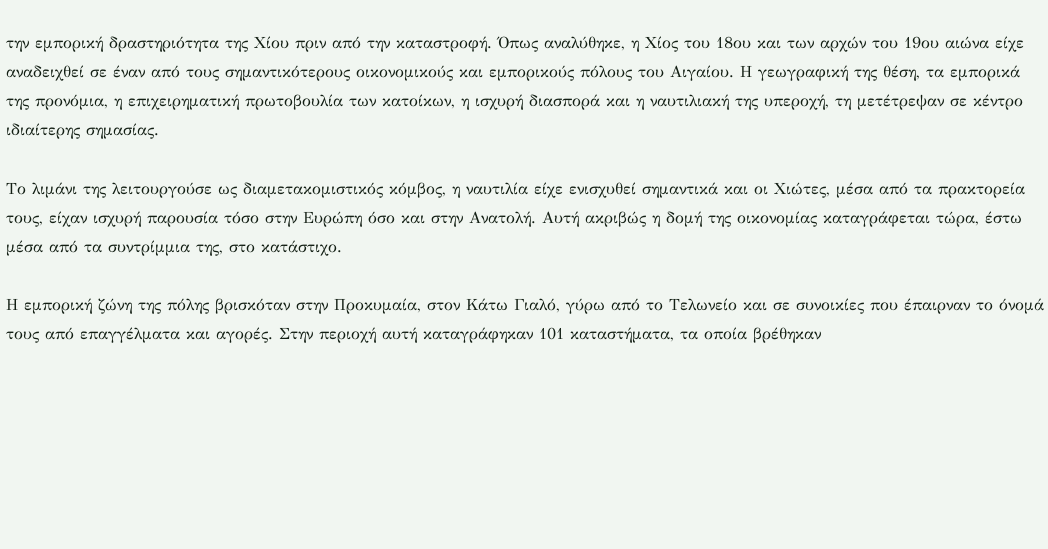την εμπορική δραστηριότητα της Χίου πριν από την καταστροφή. Όπως αναλύθηκε, η Χίος του 18ου και των αρχών του 19ου αιώνα είχε αναδειχθεί σε έναν από τους σημαντικότερους οικονομικούς και εμπορικούς πόλους του Αιγαίου. Η γεωγραφική της θέση, τα εμπορικά της προνόμια, η επιχειρηματική πρωτοβουλία των κατοίκων, η ισχυρή διασπορά και η ναυτιλιακή της υπεροχή, τη μετέτρεψαν σε κέντρο ιδιαίτερης σημασίας.

Το λιμάνι της λειτουργούσε ως διαμετακομιστικός κόμβος, η ναυτιλία είχε ενισχυθεί σημαντικά και οι Χιώτες, μέσα από τα πρακτορεία τους, είχαν ισχυρή παρουσία τόσο στην Ευρώπη όσο και στην Ανατολή. Αυτή ακριβώς η δομή της οικονομίας καταγράφεται τώρα, έστω μέσα από τα συντρίμμια της, στο κατάστιχο.

Η εμπορική ζώνη της πόλης βρισκόταν στην Προκυμαία, στον Κάτω Γιαλό, γύρω από το Τελωνείο και σε συνοικίες που έπαιρναν το όνομά τους από επαγγέλματα και αγορές. Στην περιοχή αυτή καταγράφηκαν 101 καταστήματα, τα οποία βρέθηκαν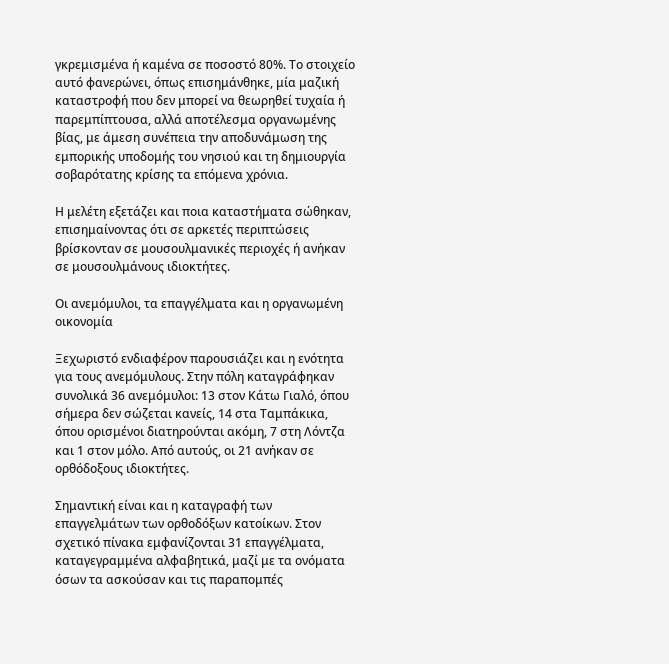γκρεμισμένα ή καμένα σε ποσοστό 80%. Το στοιχείο αυτό φανερώνει, όπως επισημάνθηκε, μία μαζική καταστροφή που δεν μπορεί να θεωρηθεί τυχαία ή παρεμπίπτουσα, αλλά αποτέλεσμα οργανωμένης βίας, με άμεση συνέπεια την αποδυνάμωση της εμπορικής υποδομής του νησιού και τη δημιουργία σοβαρότατης κρίσης τα επόμενα χρόνια.

Η μελέτη εξετάζει και ποια καταστήματα σώθηκαν, επισημαίνοντας ότι σε αρκετές περιπτώσεις βρίσκονταν σε μουσουλμανικές περιοχές ή ανήκαν σε μουσουλμάνους ιδιοκτήτες.

Οι ανεμόμυλοι, τα επαγγέλματα και η οργανωμένη οικονομία

Ξεχωριστό ενδιαφέρον παρουσιάζει και η ενότητα για τους ανεμόμυλους. Στην πόλη καταγράφηκαν συνολικά 36 ανεμόμυλοι: 13 στον Κάτω Γιαλό, όπου σήμερα δεν σώζεται κανείς, 14 στα Ταμπάκικα, όπου ορισμένοι διατηρούνται ακόμη, 7 στη Λόντζα και 1 στον μόλο. Από αυτούς, οι 21 ανήκαν σε ορθόδοξους ιδιοκτήτες.

Σημαντική είναι και η καταγραφή των επαγγελμάτων των ορθοδόξων κατοίκων. Στον σχετικό πίνακα εμφανίζονται 31 επαγγέλματα, καταγεγραμμένα αλφαβητικά, μαζί με τα ονόματα όσων τα ασκούσαν και τις παραπομπές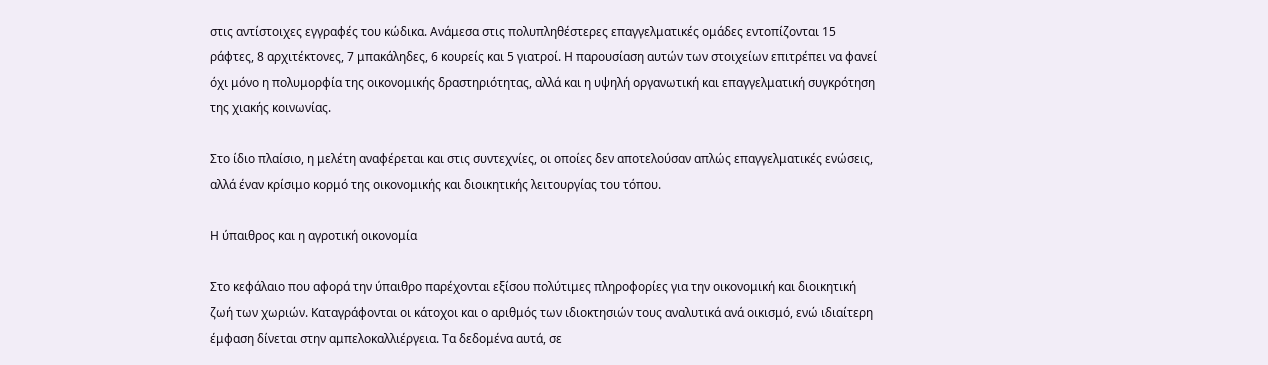στις αντίστοιχες εγγραφές του κώδικα. Ανάμεσα στις πολυπληθέστερες επαγγελματικές ομάδες εντοπίζονται 15 ράφτες, 8 αρχιτέκτονες, 7 μπακάληδες, 6 κουρείς και 5 γιατροί. Η παρουσίαση αυτών των στοιχείων επιτρέπει να φανεί όχι μόνο η πολυμορφία της οικονομικής δραστηριότητας, αλλά και η υψηλή οργανωτική και επαγγελματική συγκρότηση της χιακής κοινωνίας.

Στο ίδιο πλαίσιο, η μελέτη αναφέρεται και στις συντεχνίες, οι οποίες δεν αποτελούσαν απλώς επαγγελματικές ενώσεις, αλλά έναν κρίσιμο κορμό της οικονομικής και διοικητικής λειτουργίας του τόπου.

Η ύπαιθρος και η αγροτική οικονομία

Στο κεφάλαιο που αφορά την ύπαιθρο παρέχονται εξίσου πολύτιμες πληροφορίες για την οικονομική και διοικητική ζωή των χωριών. Καταγράφονται οι κάτοχοι και ο αριθμός των ιδιοκτησιών τους αναλυτικά ανά οικισμό, ενώ ιδιαίτερη έμφαση δίνεται στην αμπελοκαλλιέργεια. Τα δεδομένα αυτά, σε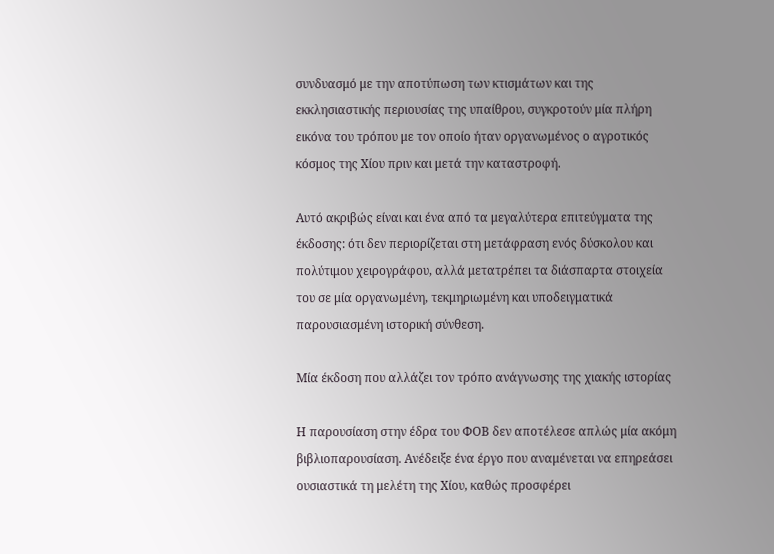συνδυασμό με την αποτύπωση των κτισμάτων και της εκκλησιαστικής περιουσίας της υπαίθρου, συγκροτούν μία πλήρη εικόνα του τρόπου με τον οποίο ήταν οργανωμένος ο αγροτικός κόσμος της Χίου πριν και μετά την καταστροφή.

Αυτό ακριβώς είναι και ένα από τα μεγαλύτερα επιτεύγματα της έκδοσης: ότι δεν περιορίζεται στη μετάφραση ενός δύσκολου και πολύτιμου χειρογράφου, αλλά μετατρέπει τα διάσπαρτα στοιχεία του σε μία οργανωμένη, τεκμηριωμένη και υποδειγματικά παρουσιασμένη ιστορική σύνθεση.

Μία έκδοση που αλλάζει τον τρόπο ανάγνωσης της χιακής ιστορίας

Η παρουσίαση στην έδρα του ΦΟΒ δεν αποτέλεσε απλώς μία ακόμη βιβλιοπαρουσίαση. Ανέδειξε ένα έργο που αναμένεται να επηρεάσει ουσιαστικά τη μελέτη της Χίου, καθώς προσφέρει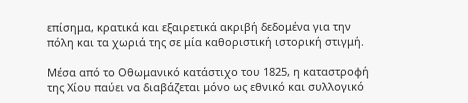επίσημα, κρατικά και εξαιρετικά ακριβή δεδομένα για την πόλη και τα χωριά της σε μία καθοριστική ιστορική στιγμή.

Μέσα από το Οθωμανικό κατάστιχο του 1825, η καταστροφή της Χίου παύει να διαβάζεται μόνο ως εθνικό και συλλογικό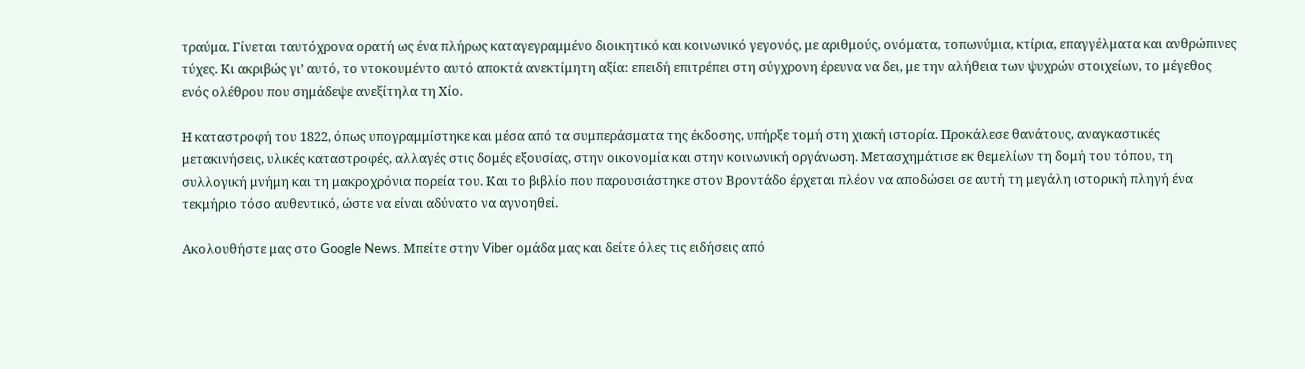τραύμα. Γίνεται ταυτόχρονα ορατή ως ένα πλήρως καταγεγραμμένο διοικητικό και κοινωνικό γεγονός, με αριθμούς, ονόματα, τοπωνύμια, κτίρια, επαγγέλματα και ανθρώπινες τύχες. Κι ακριβώς γι’ αυτό, το ντοκουμέντο αυτό αποκτά ανεκτίμητη αξία: επειδή επιτρέπει στη σύγχρονη έρευνα να δει, με την αλήθεια των ψυχρών στοιχείων, το μέγεθος ενός ολέθρου που σημάδεψε ανεξίτηλα τη Χίο.

Η καταστροφή του 1822, όπως υπογραμμίστηκε και μέσα από τα συμπεράσματα της έκδοσης, υπήρξε τομή στη χιακή ιστορία. Προκάλεσε θανάτους, αναγκαστικές μετακινήσεις, υλικές καταστροφές, αλλαγές στις δομές εξουσίας, στην οικονομία και στην κοινωνική οργάνωση. Μετασχημάτισε εκ θεμελίων τη δομή του τόπου, τη συλλογική μνήμη και τη μακροχρόνια πορεία του. Και το βιβλίο που παρουσιάστηκε στον Βροντάδο έρχεται πλέον να αποδώσει σε αυτή τη μεγάλη ιστορική πληγή ένα τεκμήριο τόσο αυθεντικό, ώστε να είναι αδύνατο να αγνοηθεί.

Ακολουθήστε μας στο Google News. Μπείτε στην Viber ομάδα μας και δείτε όλες τις ειδήσεις από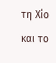τη Χίο και το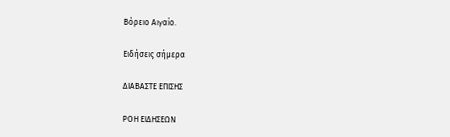Βόρειο Αιγαίο.

Ειδήσεις σήμερα

ΔΙΑΒΑΣΤΕ ΕΠΙΣΗΣ

ΡΟΗ ΕΙΔΗΣΕΩΝ